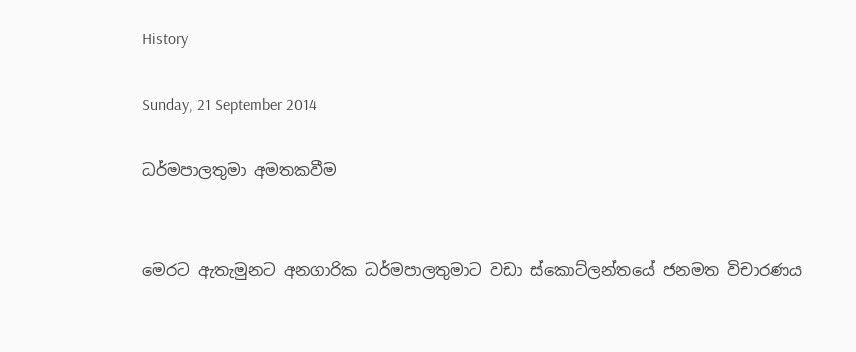History

Sunday, 21 September 2014

ධර්මපාලතුමා අමතකවීම


මෙරට ඇතැමුනට අනගාරික ධර්මපාලතුමාට වඩා ස්කොට්ලන්තයේ ජනමත විචාරණය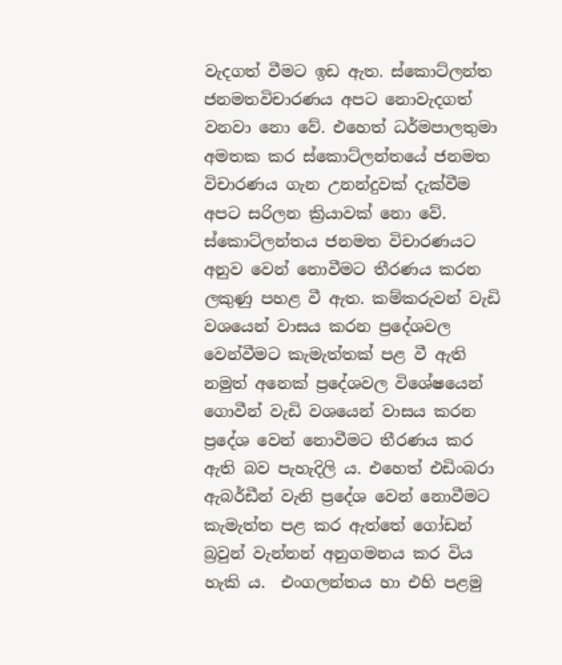වැදගත් වීමට ඉඩ ඇත. ස්කොට්ලන්ත ජනමතවිචාරණය අපට නොවැදගත් වනවා නො වේ. එහෙත් ධර්මපාලතුමා අමතක කර ස්කොට්ලන්තයේ ජනමත විචාරණය ගැන උනන්දුවක් දැක්වීම අපට සරිලන ක්‍රියාවක් නො වේ. ස්කොට්ලන්තය ජනමත විචාරණයට අනුව වෙන් නොවීමට තීරණය කරන ලකුණු පහළ වී ඇත. කම්කරුවන් වැඩි වශයෙන් වාසය කරන ප්‍රදේශවල වෙන්වීමට කැමැත්තක් පළ වී ඇති නමුත් අනෙක් ප්‍රදේශවල විශේෂයෙන් ගොවීන් වැඩි වශයෙන් වාසය කරන ප්‍රදේශ වෙන් නොවීමට තීරණය කර ඇති බව පැහැදිලි ය. එහෙත් එඩිංබරා ඇබර්ඩීන් වැනි ප්‍රදේශ වෙන් නොවීමට කැමැත්ත පළ කර ඇත්තේ ගෝඩන් බ්‍රවුන් වැන්නන් අනුගමනය කර විය හැකි ය.  එංගලන්තය හා එහි පළමු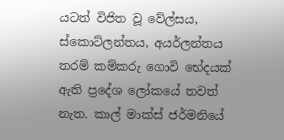යටත් විජිත වූ වේල්සය, ස්කොට්ලන්තය, අයර්ලන්තය තරම් කම්කරු ගොවි භේදයක් ඇති ප්‍රදේශ ලෝකයේ තවත් නැත. කාල් මාක්ස් ජර්මනියේ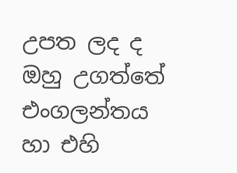උපත ලද ද ඔහු උගත්තේ එංගලන්තය හා එහි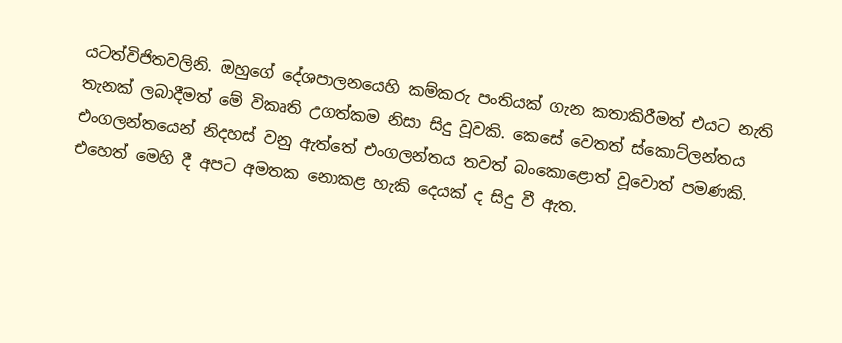යටත්විජිතවලිනි. ඔහුගේ දේශපාලනයෙහි කම්කරු පංතියක් ගැන කතාකිරීමත් එයට නැති තැනක් ලබාදීමත් මේ විකෘති උගත්කම නිසා සිදු වූවකි. කෙසේ වෙතත් ස්කොට්ලන්තය එංගලන්තයෙන් නිදහස් වනු ඇත්තේ එංගලන්තය තවත් බංකොළොත් වූවොත් පමණකි. එහෙත් මෙහි දී අපට අමතක නොකළ හැකි දෙයක් ද සිදු වී ඇත.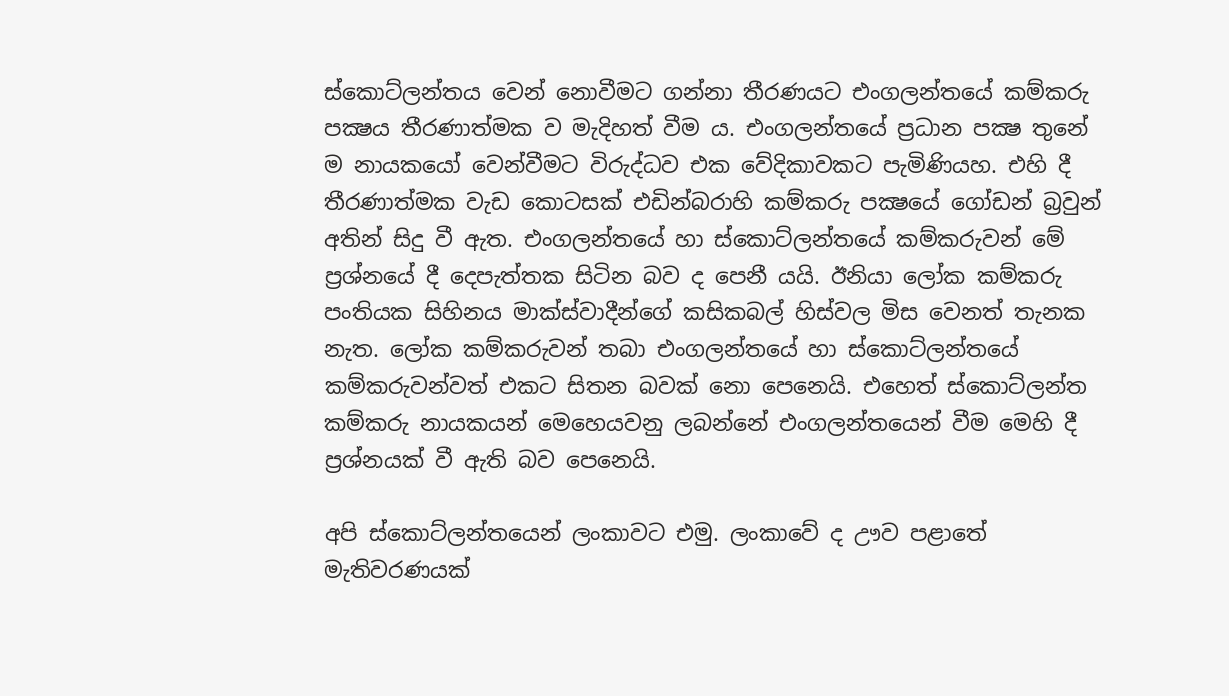ස්කොට්ලන්තය වෙන් නොවීමට ගන්නා තීරණයට එංගලන්තයේ කම්කරු පක්‍ෂය තීරණාත්මක ව මැදිහත් වීම ය. එංගලන්තයේ ප්‍රධාන පක්‍ෂ තුනේ ම නායකයෝ වෙන්වීමට විරුද්ධව එක වේදිකාවකට පැමිණියහ. එහි දී තීරණාත්මක වැඩ කොටසක් එඩින්බරාහි කම්කරු පක්‍ෂයේ ගෝඩන් බ්‍රවුන් අතින් සිදු වී ඇත. එංගලන්තයේ හා ස්කොට්ලන්තයේ කම්කරුවන් මේ ප්‍රශ්නයේ දී දෙපැත්තක සිටින බව ද පෙනී යයි. ඊනියා ලෝක කම්කරු පංතියක සිහිනය මාක්ස්වාදීන්ගේ කසිකබල් හිස්වල මිස වෙනත් තැනක නැත. ලෝක කම්කරුවන් තබා එංගලන්තයේ හා ස්කොට්ලන්තයේ කම්කරුවන්වත් එකට සිතන බවක් නො පෙනෙයි. එහෙත් ස්කොට්ලන්ත කම්කරු නායකයන් මෙහෙයවනු ලබන්නේ එංගලන්තයෙන් වීම මෙහි දී ප්‍රශ්නයක් වී ඇති බව පෙනෙයි.

අපි ස්කොට්ලන්තයෙන් ලංකාවට එමු. ලංකාවේ ද ඌව පළාතේ මැතිවරණයක්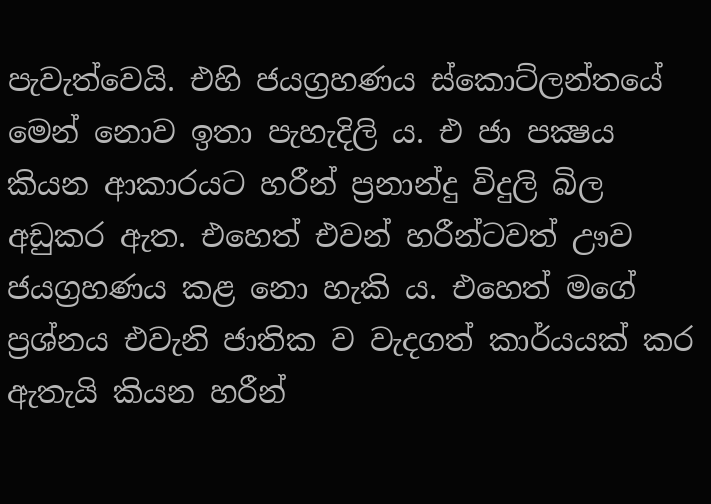පැවැත්වෙයි. එහි ජයග්‍රහණය ස්කොට්ලන්තයේ මෙන් නොව ඉතා පැහැදිලි ය. එ ජා පක්‍ෂය කියන ආකාරයට හරීන් ප්‍රනාන්දු විදුලි බිල අඩුකර ඇත. එහෙත් එවන් හරීන්ටවත් ඌව ජයග්‍රහණය කළ නො හැකි ය. එහෙත් මගේ ප්‍රශ්නය එවැනි ජාතික ව වැදගත් කාර්යයක් කර ඇතැයි කියන හරීන්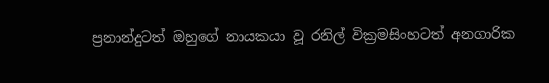ප්‍රනාන්දුටත් ඔහුගේ නායකයා වූ රනිල් වික්‍රමසිංහටත් අනගාරික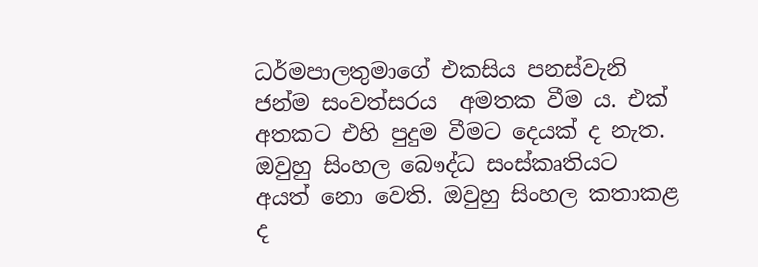ධර්මපාලතුමාගේ එකසිය පනස්වැනි ජන්ම සංවත්සරය  අමතක වීම ය. එක් අතකට එහි පුදුම වීමට දෙයක් ද නැත. ඔවුහු සිංහල බෞද්ධ සංස්කෘතියට අයත් නො වෙති. ඔවුහු සිංහල කතාකළ ද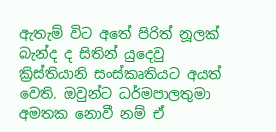ඇතැම් විට අතේ පිරිත් නූලක් බැන්ද ද සිතින් යුදෙවු ක්‍රිස්තියානි සංස්කෘතියට අයත් වෙති. ඔවුන්ට ධර්මපාලතුමා අමතක නොවී නම් ඒ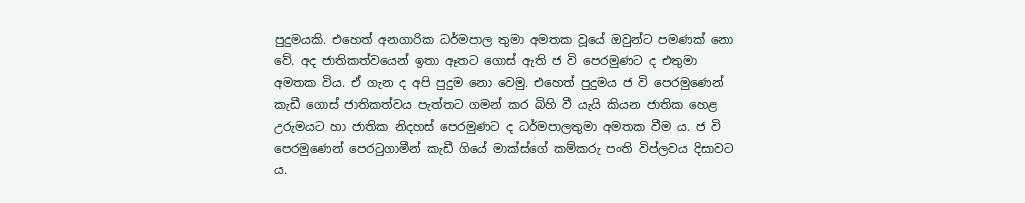පුදුමයකි. එහෙත් අනගාරික ධර්මපාල තුමා අමතක වූයේ ඔවුන්ට පමණක් නො වේ. අද ජාතිකත්වයෙන් ඉතා ඈතට ගොස් ඇති ජ වි පෙරමුණට ද එතුමා අමතක විය. ඒ ගැන ද අපි පුදුම නො වෙමු. එහෙත් පුදුමය ජ වි පෙරමුණෙන් කැඩී ගොස් ජාතිකත්වය පැත්තට ගමන් කර බිහි වී යැයි කියන ජාතික හෙළ උරුමයට හා ජාතික නිදහස් පෙරමුණට ද ධර්මපාලතුමා අමතක වීම ය. ජ වි පෙරමුණෙන් පෙරටුගාමීන් කැඩී ගියේ මාක්ස්ගේ කම්කරු පංති විප්ලවය දිසාවට ය.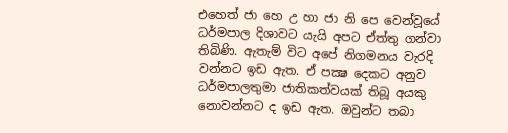එහෙත් ජා හෙ උ හා ජා නි පෙ වෙන්වූයේ ධර්මපාල දිශාවට යැයි අපට ඒත්තු ගන්වා තිබිණි. ඇතැම් විට අපේ නිගමනය වැරදි වන්නට ඉඩ ඇත. ඒ පක්‍ෂ දෙකට අනුව ධර්මපාලතුමා ජාතිකත්වයක් තිබූ අයකු නොවන්නට ද ඉඩ ඇත. ඔවුන්ට තබා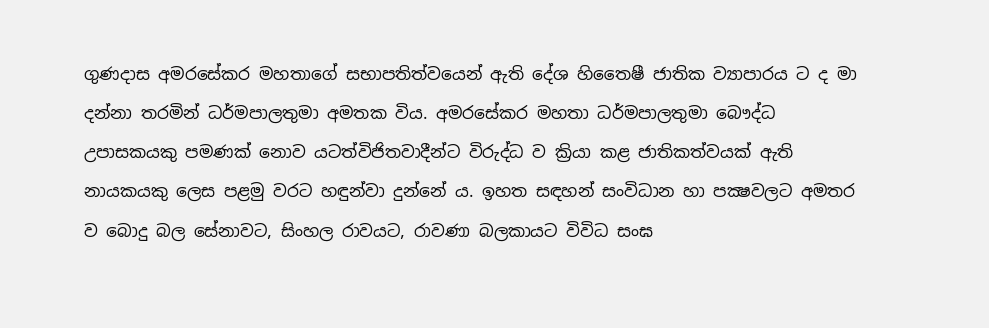ගුණදාස අමරසේකර මහතාගේ සභාපතිත්වයෙන් ඇති දේශ හිතෛෂී ජාතික ව්‍යාපාරය ට ද මා දන්නා තරමින් ධර්මපාලතුමා අමතක විය. අමරසේකර මහතා ධර්මපාලතුමා බෞද්ධ උපාසකයකු පමණක් නොව යටත්විජිතවාදීන්ට විරුද්ධ ව ක්‍රියා කළ ජාතිකත්වයක් ඇති නායකයකු ලෙස පළමු වරට හඳුන්වා දුන්නේ ය. ඉහත සඳහන් සංවිධාන හා පක්‍ෂවලට අමතර ව බොදු බල සේනාවට, සිංහල රාවයට, රාවණා බලකායට විවිධ සංඝ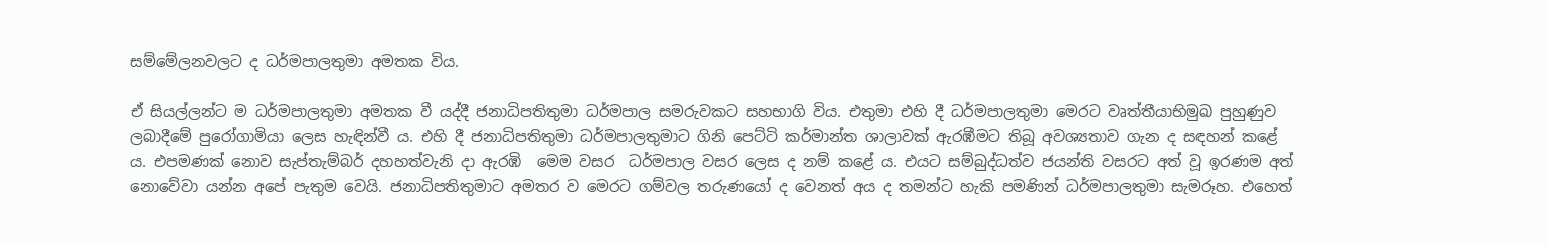සම්මේලනවලට ද ධර්මපාලතුමා අමතක විය.

ඒ සියල්ලන්ට ම ධර්මපාලතුමා අමතක වී යද්දී ජනාධිපතිතුමා ධර්මපාල සමරුවකට සහභාගි විය. එතුමා එහි දී ධර්මපාලතුමා මෙරට වෘත්තීයාභිමුඛ පුහුණුව ලබාදීමේ පුරෝගාමියා ලෙස හැඳින්වී ය. එහි දී ජනාධිපතිතුමා ධර්මපාලතුමාට ගිනි පෙට්ටි කර්මාන්ත ශාලාවක් ඇරඹීමට තිබූ අවශ්‍යතාව ගැන ද සඳහන් කළේ ය. එපමණක් නොව සැප්තැම්බර් දහහත්වැනි දා ඇරඹි  මෙම වසර  ධර්මපාල වසර ලෙස ද නම් කළේ ය. එයට සම්බුද්ධත්ව ජයන්ති වසරට අත් වූ ඉරණම අත් නොවේවා යන්න අපේ පැතුම වෙයි. ජනාධිපතිතුමාට අමතර ව මෙරට ගම්වල තරුණයෝ ද වෙනත් අය ද තමන්ට හැකි පමණින් ධර්මපාලතුමා සැමරූහ. එහෙත්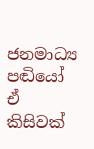ජනමාධ්‍ය පඬියෝ ඒ කිසිවක්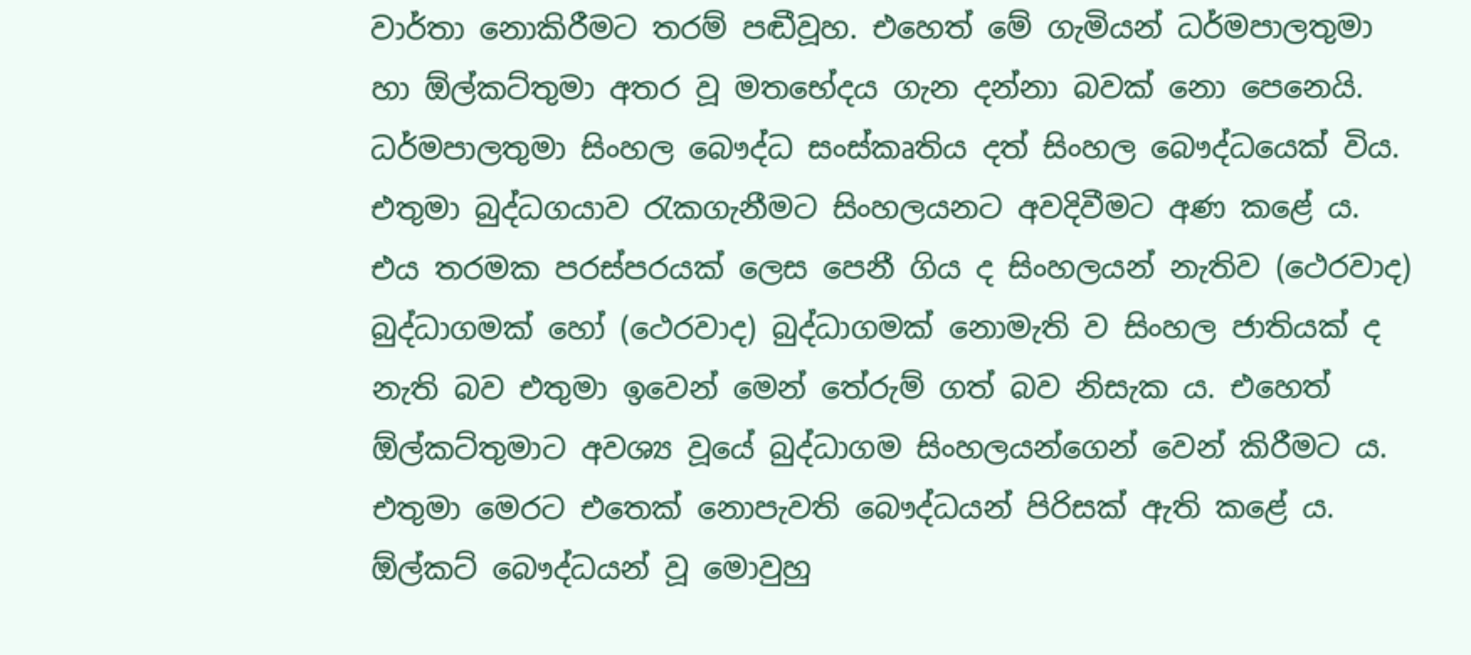වාර්තා නොකිරීමට තරම් පඬීවූහ. එහෙත් මේ ගැමියන් ධර්මපාලතුමා හා ඕල්කට්තුමා අතර වූ මතභේදය ගැන දන්නා බවක් නො පෙනෙයි. ධර්මපාලතුමා සිංහල බෞද්ධ සංස්කෘතිය දත් සිංහල බෞද්ධයෙක් විය. එතුමා බුද්ධගයාව රැකගැනීමට සිංහලයනට අවදිවීමට අණ කළේ ය. එය තරමක පරස්පරයක් ලෙස පෙනී ගිය ද සිංහලයන් නැතිව (ථෙරවාද) බුද්ධාගමක් හෝ (ථෙරවාද) බුද්ධාගමක් නොමැති ව සිංහල ජාතියක් ද නැති බව එතුමා ඉවෙන් මෙන් තේරුම් ගත් බව නිසැක ය. එහෙත් ඕල්කට්තුමාට අවශ්‍ය වූයේ බුද්ධාගම සිංහලයන්ගෙන් වෙන් කිරීමට ය. එතුමා මෙරට එතෙක් නොපැවති බෞද්ධයන් පිරිසක් ඇති කළේ ය. ඕල්කට් බෞද්ධයන් වූ මොවුහු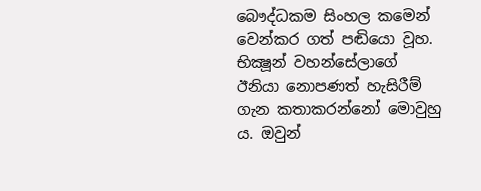බෞද්ධකම සිංහල කමෙන් වෙන්කර ගත් පඬියො වූහ. භික්‍ෂූන් වහන්සේලාගේ ඊනියා නොපණත් හැසිරීම් ගැන කතාකරන්නෝ මොවුහු ය. ඔවුන්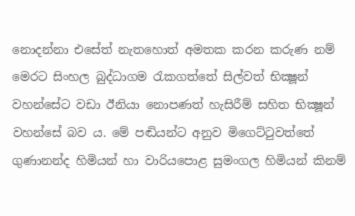නොදන්නා එසේත් නැතහොත් අමතක කරන කරුණ නම් මෙරට සිංහල බුද්ධාගම රැකගත්තේ සිල්වත් භික්‍ෂූන් වහන්සේට වඩා ඊනියා නොපණත් හැසිරීම් සහිත භික්‍ෂූන් වහන්සේ බව ය. මේ පඬියන්ට අනුව මිගෙට්ටුවත්තේ ගුණානන්ද හිමියන් හා වාරියපොළ සුමංගල හිමියන් කිනම්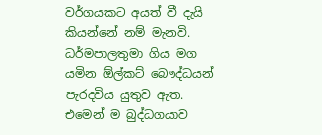වර්ගයකට අයත් වී දැයි කියන්නේ නම් මැනවි. ධර්මපාලතුමා ගිය මග යමින ඕල්කට් බෞද්ධයන් පැරදවිය යුතුව ඇත. එමෙන් ම බුද්ධගයාව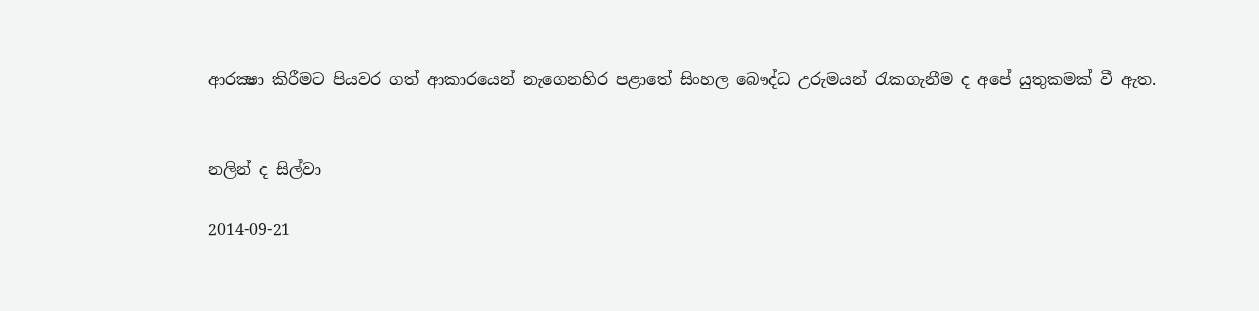ආරක්‍ෂා කිරීමට පියවර ගත් ආකාරයෙන් නැගෙනහිර පළාතේ සිංහල බෞද්ධ උරුමයන් රැකගැනීම ද අපේ යුතුකමක් වී ඇත.


නලින් ද සිල්වා

2014-09-21